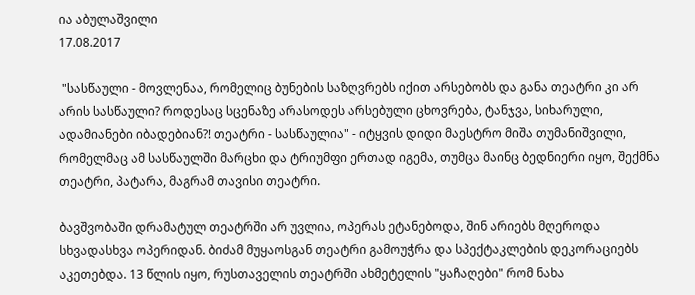ია აბულაშვილი
17.08.2017

 "სასწაული - მოვლენაა, რომელიც ბუნების საზღვრებს იქით არსებობს და განა თეატრი კი არ არის სასწაული? როდესაც სცენაზე არასოდეს არსებული ცხოვრება, ტანჯვა, სიხარული, ადამიანები იბადებიან?! თეატრი - სასწაულია" - იტყვის დიდი მაესტრო მიშა თუმანიშვილი, რომელმაც ამ სასწაულში მარცხი და ტრიუმფი ერთად იგემა, თუმცა მაინც ბედნიერი იყო, შექმნა თეატრი, პატარა, მაგრამ თავისი თეატრი.

ბავშვობაში დრამატულ თეატრში არ უვლია, ოპერას ეტანებოდა, შინ არიებს მღეროდა სხვადასხვა ოპერიდან. ბიძამ მუყაოსგან თეატრი გამოუჭრა და სპექტაკლების დეკორაციებს აკეთებდა. 13 წლის იყო, რუსთაველის თეატრში ახმეტელის "ყაჩაღები" რომ ნახა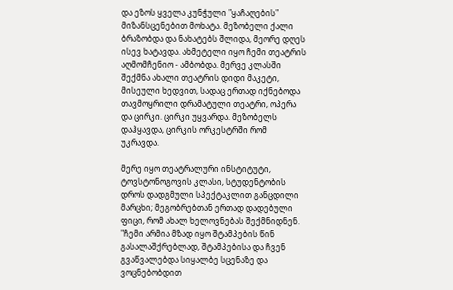და ეზოს ყველა კუნჭული "ყაჩაღების" მიზანსცენებით მოხატა. მეზობელი ქალი ბრაზობდა და ნახატებს შლიდა, მეორე დღეს ისევ ხატავდა. ახმეტელი იყო ჩემი თეატრის აღმომჩენიო - ამბობდა. მერვე კლასში შექმნა ახალი თეატრის დიდი მაკეტი, მისეული ხედვით, სადაც ერთად იქნებოდა თავმოყრილი დრამატული თეატრი, ოპერა და ცირკი. ცირკი უყვარდა. მეზობელს დაჰყავდა, ცირკის ორკესტრში რომ უკრავდა.

მერე იყო თეატრალური ინსტიტუტი, ტოვსტონოგოვის კლასი, სტუდენტობის დროს დადგმული სპექტაკლით განცდილი მარცხი; მეგობრებთან ერთად დადებული ფიცი, რომ ახალ ხელოვნებას შექმნიდნენ. "ჩემი არმია მზად იყო შტამპების წინ გასალაშქრებლად, შტამპებისა და ჩვენ გვაწვალებდა სიყალბე სცენაზე და ვოცნებობდით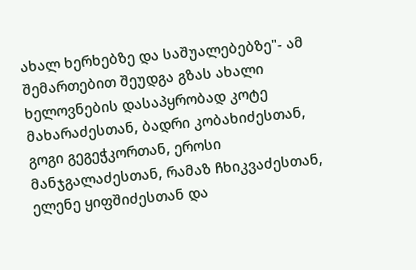ახალ ხერხებზე და საშუალებებზე"- ამ შემართებით შეუდგა გზას ახალი ხელოვნების დასაპყრობად კოტე მახარაძესთან, ბადრი კობახიძესთან, გოგი გეგეჭკორთან, ეროსი მანჯგალაძესთან, რამაზ ჩხიკვაძესთან, ელენე ყიფშიძესთან და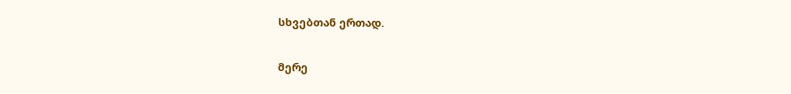სხვებთან ერთად.

მერე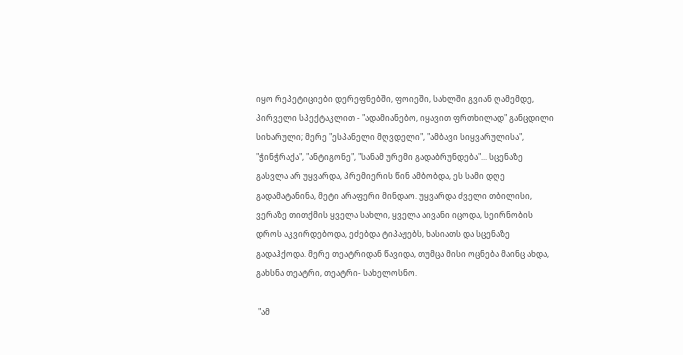იყო რეპეტიციები დერეფნებში, ფოიეში, სახლში გვიან ღამემდე, პირველი სპექტაკლით - "ადამიანებო, იყავით ფრთხილად" განცდილი სიხარული; მერე "ესპანელი მღვდელი", "ამბავი სიყვარულისა", "ჭინჭრაქა", "ანტიგონე", "სანამ ურემი გადაბრუნდება"... სცენაზე გასვლა არ უყვარდა, პრემიერის წინ ამბობდა, ეს სამი დღე გადამატანინა, მეტი არაფერი მინდაო. უყვარდა ძველი თბილისი, ვერაზე თითქმის ყველა სახლი, ყველა აივანი იცოდა, სეირნობის დროს აკვირდებოდა, ეძებდა ტიპაჟებს, ხასიათს და სცენაზე გადაჰქოდა. მერე თეატრიდან წავიდა, თუმცა მისი ოცნება მაინც ახდა, გახსნა თეატრი, თეატრი- სახელოსნო.

 "ამ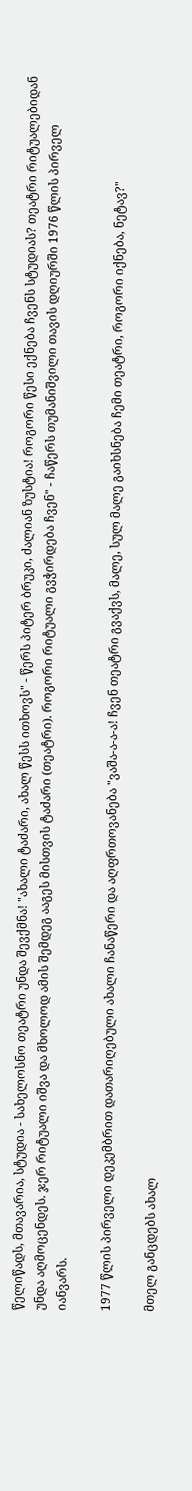წელიწადს, მთავარია, სტუდია - სახელოსნო თეატრი უნდა შევქმნა! "ახალი ტაძარი, ახალ წესს ითხოვს" - წერს პიტერ ბრუკი, ძალიან ზუსტია! როგორი წესი ექნება ჩვენს სტუდიას? თეატრი რიტუალებიდან უნდა აღმოცენდეს. ჯერ რიტუალი იშვა და მხოლოდ ამის შემდეგ ააგეს მისთვის ტაძარი (თეატრი). როგორი რიტუალი გვჭირდება ჩვენ" - ჩაწერს თუმანიშვილი თავის დღიურში 1976 წლის პირველ იანვარს.

1977 წლის პირველი დეკემბრით დათარიღებული ახალი ჩანაწერი და აღფრთოვანება "ვაშა-ა-ა-ა! ჩვენ თეატრი გვაქვს, მალე, სულ მალე გაიხსნება ჩემი თეატრი, როგორი იქნება, ნეტავ?"

მთელ განცდებს ახალ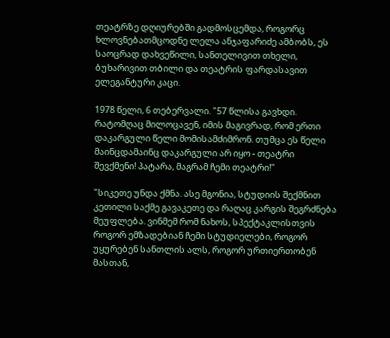თეატრზე დღიურებში გადმოსცემდა, როგორც ხლოვნებათმცოდნე ლელა ანჯაფარიძე ამბობს, ეს საოცრად დახვეწილი, სანთელივით თხელი, ბუხარივით თბილი და თეატრის ფარდასავით ელეგანტური კაცი.

1978 წელი, 6 თებერვალი. "57 წლისა გავხდი. რატომღაც მილოცავენ, იმის მაგივრად, რომ ერთი დაკარგული წელი მომისამძიმრონ. თუმცა ეს წელი მაინცდამაინც დაკარგული არ იყო - თეატრი შევქმენი! პატარა, მაგრამ ჩემი თეატრი!"

"სიკეთე უნდა ქმნა. ასე მგონია, სტუდიის შექმნით კეთილი საქმე გავაკეთე და რაღაც კარგის შეგრძნება მეუფლება. ვინმემ რომ ნახოს, სპექტაკლისთვის როგორ ემზადებიან ჩემი სტუდიელები, როგორ უყურებენ სანთლის ალს, როგორ ურთიერთობენ მასთან,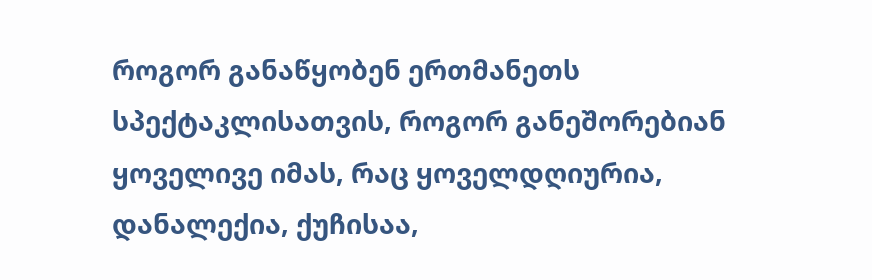როგორ განაწყობენ ერთმანეთს სპექტაკლისათვის, როგორ განეშორებიან ყოველივე იმას, რაც ყოველდღიურია, დანალექია, ქუჩისაა,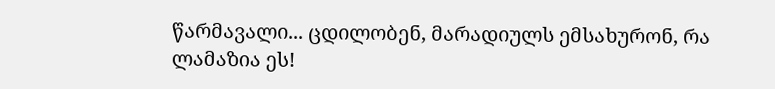წარმავალი... ცდილობენ, მარადიულს ემსახურონ, რა ლამაზია ეს!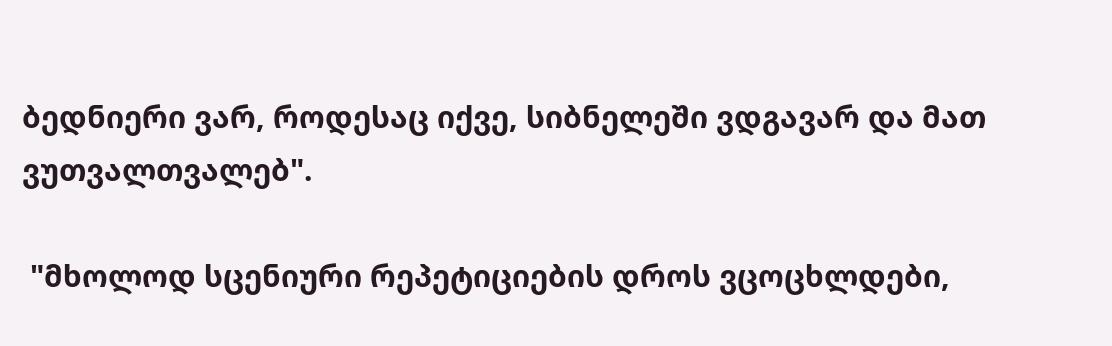ბედნიერი ვარ, როდესაც იქვე, სიბნელეში ვდგავარ და მათ ვუთვალთვალებ".

 "მხოლოდ სცენიური რეპეტიციების დროს ვცოცხლდები,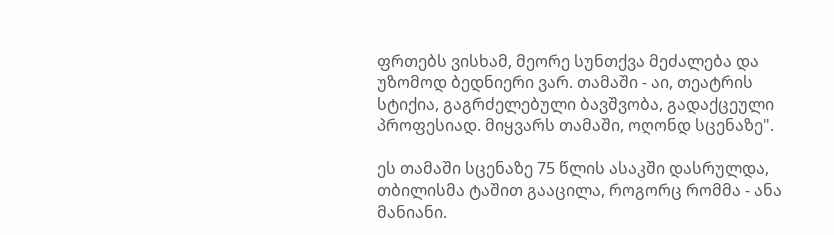ფრთებს ვისხამ, მეორე სუნთქვა მეძალება და უზომოდ ბედნიერი ვარ. თამაში - აი, თეატრის სტიქია, გაგრძელებული ბავშვობა, გადაქცეული პროფესიად. მიყვარს თამაში, ოღონდ სცენაზე".

ეს თამაში სცენაზე 75 წლის ასაკში დასრულდა, თბილისმა ტაშით გააცილა, როგორც რომმა - ანა მანიანი.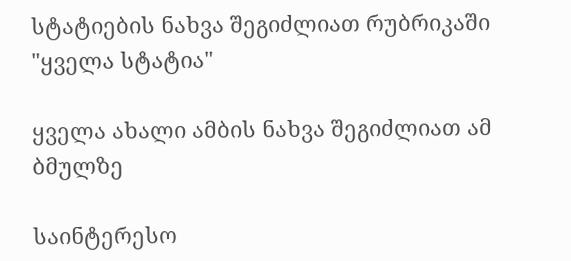სტატიების ნახვა შეგიძლიათ რუბრიკაში "ყველა სტატია"

ყველა ახალი ამბის ნახვა შეგიძლიათ ამ ბმულზე

საინტერესო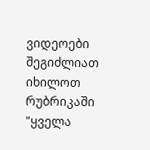ვიდეოები შეგიძლიათ იხილოთ რუბრიკაში "ყველა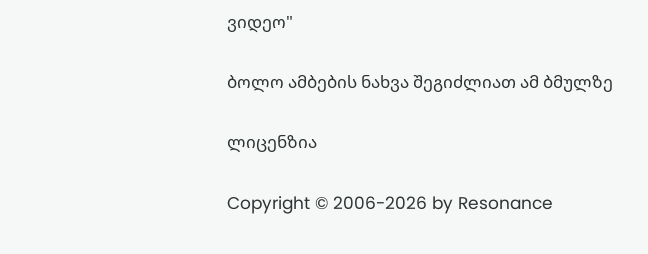ვიდეო"

ბოლო ამბების ნახვა შეგიძლიათ ამ ბმულზე

ლიცენზია

Copyright © 2006-2026 by Resonance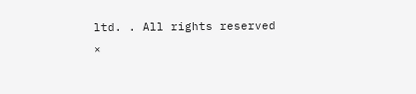ltd. . All rights reserved
×